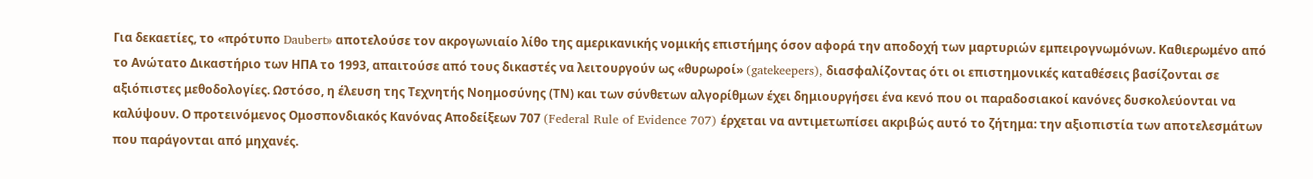Για δεκαετίες, το «πρότυπο Daubert» αποτελούσε τον ακρογωνιαίο λίθο της αμερικανικής νομικής επιστήμης όσον αφορά την αποδοχή των μαρτυριών εμπειρογνωμόνων. Καθιερωμένο από το Ανώτατο Δικαστήριο των ΗΠΑ το 1993, απαιτούσε από τους δικαστές να λειτουργούν ως «θυρωροί» (gatekeepers), διασφαλίζοντας ότι οι επιστημονικές καταθέσεις βασίζονται σε αξιόπιστες μεθοδολογίες. Ωστόσο, η έλευση της Τεχνητής Νοημοσύνης (ΤΝ) και των σύνθετων αλγορίθμων έχει δημιουργήσει ένα κενό που οι παραδοσιακοί κανόνες δυσκολεύονται να καλύψουν. Ο προτεινόμενος Ομοσπονδιακός Κανόνας Αποδείξεων 707 (Federal Rule of Evidence 707) έρχεται να αντιμετωπίσει ακριβώς αυτό το ζήτημα: την αξιοπιστία των αποτελεσμάτων που παράγονται από μηχανές.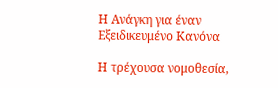Η Ανάγκη για έναν Εξειδικευμένο Κανόνα

Η τρέχουσα νομοθεσία,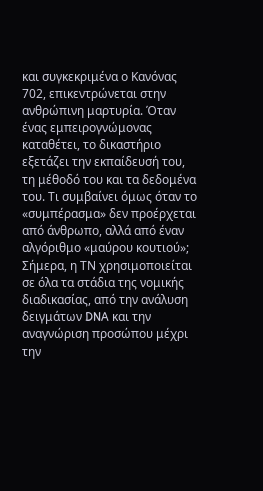και συγκεκριμένα ο Κανόνας 702, επικεντρώνεται στην ανθρώπινη μαρτυρία. Όταν ένας εμπειρογνώμονας καταθέτει, το δικαστήριο εξετάζει την εκπαίδευσή του, τη μέθοδό του και τα δεδομένα του. Τι συμβαίνει όμως όταν το «συμπέρασμα» δεν προέρχεται από άνθρωπο, αλλά από έναν αλγόριθμο «μαύρου κουτιού»; Σήμερα, η ΤΝ χρησιμοποιείται σε όλα τα στάδια της νομικής διαδικασίας, από την ανάλυση δειγμάτων DNA και την αναγνώριση προσώπου μέχρι την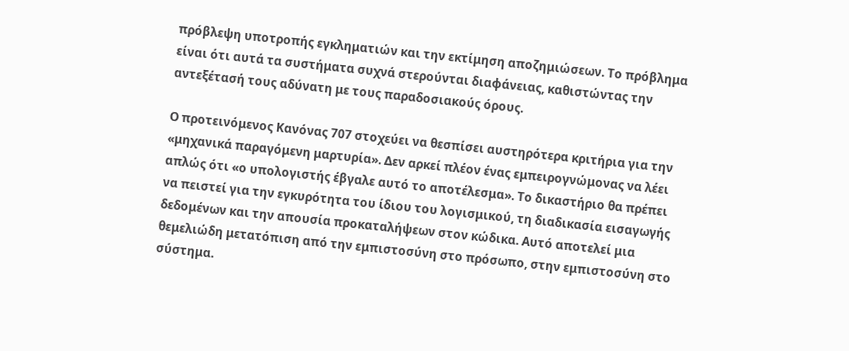πρόβλεψη υποτροπής εγκληματιών και την εκτίμηση αποζημιώσεων. Το πρόβλημα είναι ότι αυτά τα συστήματα συχνά στερούνται διαφάνειας, καθιστώντας την αντεξέτασή τους αδύνατη με τους παραδοσιακούς όρους.

Ο προτεινόμενος Κανόνας 707 στοχεύει να θεσπίσει αυστηρότερα κριτήρια για την «μηχανικά παραγόμενη μαρτυρία». Δεν αρκεί πλέον ένας εμπειρογνώμονας να λέει απλώς ότι «ο υπολογιστής έβγαλε αυτό το αποτέλεσμα». Το δικαστήριο θα πρέπει να πειστεί για την εγκυρότητα του ίδιου του λογισμικού, τη διαδικασία εισαγωγής δεδομένων και την απουσία προκαταλήψεων στον κώδικα. Αυτό αποτελεί μια θεμελιώδη μετατόπιση από την εμπιστοσύνη στο πρόσωπο, στην εμπιστοσύνη στο σύστημα.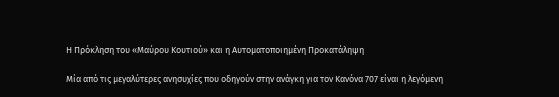Η Πρόκληση του «Μαύρου Κουτιού» και η Αυτοματοποιημένη Προκατάληψη

Μία από τις μεγαλύτερες ανησυχίες που οδηγούν στην ανάγκη για τον Κανόνα 707 είναι η λεγόμενη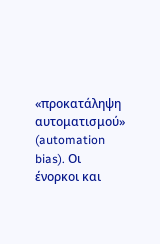«προκατάληψη αυτοματισμού» (automation bias). Οι ένορκοι και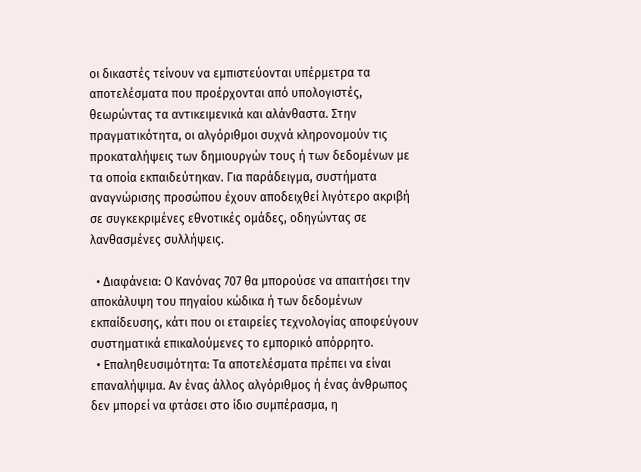οι δικαστές τείνουν να εμπιστεύονται υπέρμετρα τα αποτελέσματα που προέρχονται από υπολογιστές, θεωρώντας τα αντικειμενικά και αλάνθαστα. Στην πραγματικότητα, οι αλγόριθμοι συχνά κληρονομούν τις προκαταλήψεις των δημιουργών τους ή των δεδομένων με τα οποία εκπαιδεύτηκαν. Για παράδειγμα, συστήματα αναγνώρισης προσώπου έχουν αποδειχθεί λιγότερο ακριβή σε συγκεκριμένες εθνοτικές ομάδες, οδηγώντας σε λανθασμένες συλλήψεις.

  • Διαφάνεια: Ο Κανόνας 707 θα μπορούσε να απαιτήσει την αποκάλυψη του πηγαίου κώδικα ή των δεδομένων εκπαίδευσης, κάτι που οι εταιρείες τεχνολογίας αποφεύγουν συστηματικά επικαλούμενες το εμπορικό απόρρητο.
  • Επαληθευσιμότητα: Τα αποτελέσματα πρέπει να είναι επαναλήψιμα. Αν ένας άλλος αλγόριθμος ή ένας άνθρωπος δεν μπορεί να φτάσει στο ίδιο συμπέρασμα, η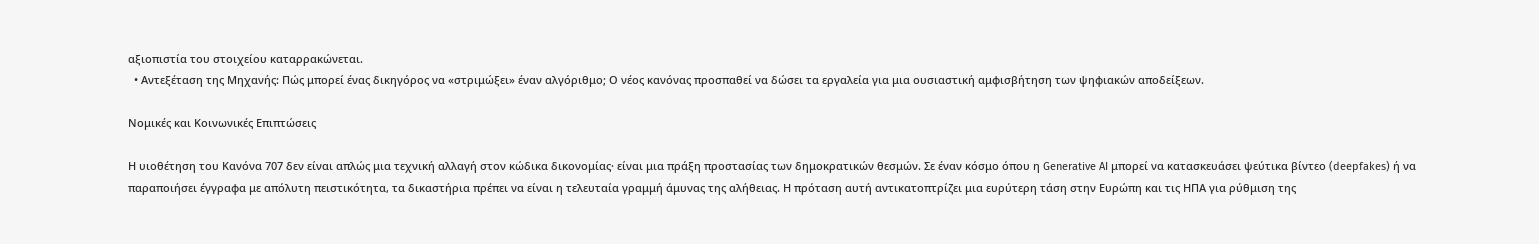αξιοπιστία του στοιχείου καταρρακώνεται.
  • Αντεξέταση της Μηχανής: Πώς μπορεί ένας δικηγόρος να «στριμώξει» έναν αλγόριθμο; Ο νέος κανόνας προσπαθεί να δώσει τα εργαλεία για μια ουσιαστική αμφισβήτηση των ψηφιακών αποδείξεων.

Νομικές και Κοινωνικές Επιπτώσεις

Η υιοθέτηση του Κανόνα 707 δεν είναι απλώς μια τεχνική αλλαγή στον κώδικα δικονομίας· είναι μια πράξη προστασίας των δημοκρατικών θεσμών. Σε έναν κόσμο όπου η Generative AI μπορεί να κατασκευάσει ψεύτικα βίντεο (deepfakes) ή να παραποιήσει έγγραφα με απόλυτη πειστικότητα, τα δικαστήρια πρέπει να είναι η τελευταία γραμμή άμυνας της αλήθειας. Η πρόταση αυτή αντικατοπτρίζει μια ευρύτερη τάση στην Ευρώπη και τις ΗΠΑ για ρύθμιση της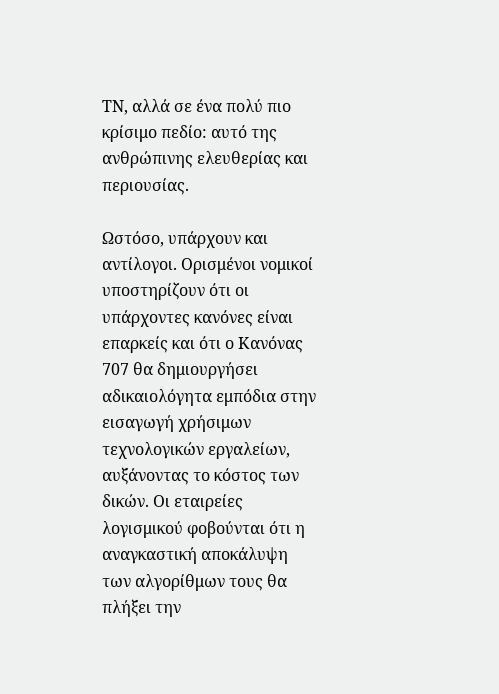ΤΝ, αλλά σε ένα πολύ πιο κρίσιμο πεδίο: αυτό της ανθρώπινης ελευθερίας και περιουσίας.

Ωστόσο, υπάρχουν και αντίλογοι. Ορισμένοι νομικοί υποστηρίζουν ότι οι υπάρχοντες κανόνες είναι επαρκείς και ότι ο Κανόνας 707 θα δημιουργήσει αδικαιολόγητα εμπόδια στην εισαγωγή χρήσιμων τεχνολογικών εργαλείων, αυξάνοντας το κόστος των δικών. Οι εταιρείες λογισμικού φοβούνται ότι η αναγκαστική αποκάλυψη των αλγορίθμων τους θα πλήξει την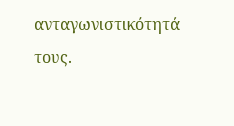ανταγωνιστικότητά τους.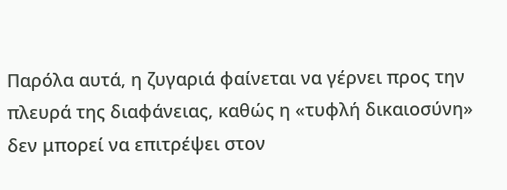Παρόλα αυτά, η ζυγαριά φαίνεται να γέρνει προς την πλευρά της διαφάνειας, καθώς η «τυφλή δικαιοσύνη» δεν μπορεί να επιτρέψει στον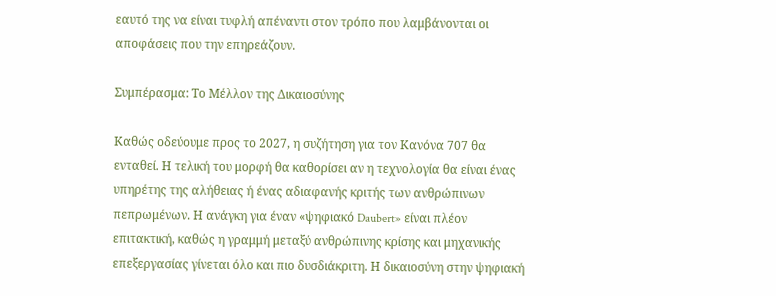εαυτό της να είναι τυφλή απέναντι στον τρόπο που λαμβάνονται οι αποφάσεις που την επηρεάζουν.

Συμπέρασμα: Το Μέλλον της Δικαιοσύνης

Καθώς οδεύουμε προς το 2027, η συζήτηση για τον Κανόνα 707 θα ενταθεί. Η τελική του μορφή θα καθορίσει αν η τεχνολογία θα είναι ένας υπηρέτης της αλήθειας ή ένας αδιαφανής κριτής των ανθρώπινων πεπρωμένων. Η ανάγκη για έναν «ψηφιακό Daubert» είναι πλέον επιτακτική, καθώς η γραμμή μεταξύ ανθρώπινης κρίσης και μηχανικής επεξεργασίας γίνεται όλο και πιο δυσδιάκριτη. Η δικαιοσύνη στην ψηφιακή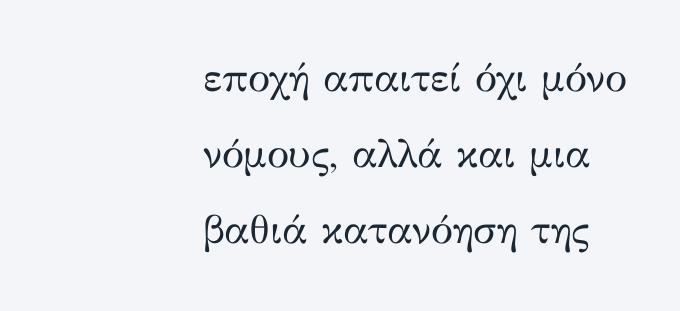εποχή απαιτεί όχι μόνο νόμους, αλλά και μια βαθιά κατανόηση της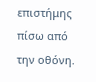επιστήμης πίσω από την οθόνη.